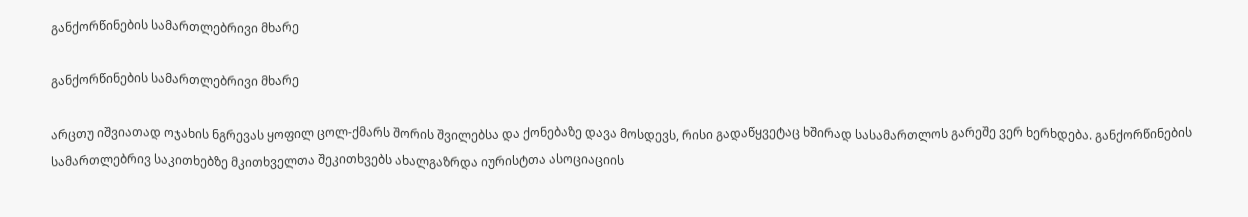განქორწინების სამართლებრივი მხარე

განქორწინების სამართლებრივი მხარე

არცთუ იშვიათად ოჯახის ნგრევას ყოფილ ცოლ-ქმარს შორის შვილებსა და ქონებაზე დავა მოსდევს, რისი გადაწყვეტაც ხშირად სასამართლოს გარეშე ვერ ხერხდება. განქორწინების სამართლებრივ საკითხებზე მკითხველთა შეკითხვებს ახალგაზრდა იურისტთა ასოციაციის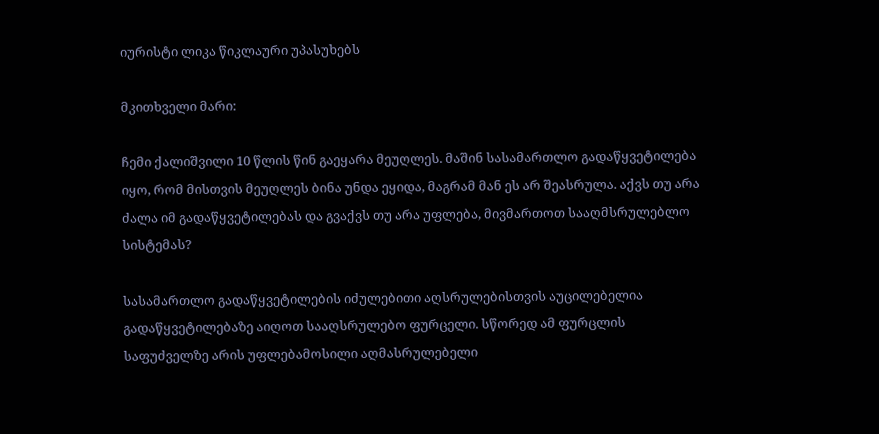იურისტი ლიკა წიკლაური უპასუხებს

მკითხველი მარი:

ჩემი ქალიშვილი 10 წლის წინ გაეყარა მეუღლეს. მაშინ სასამართლო გადაწყვეტილება იყო, რომ მისთვის მეუღლეს ბინა უნდა ეყიდა, მაგრამ მან ეს არ შეასრულა. აქვს თუ არა ძალა იმ გადაწყვეტილებას და გვაქვს თუ არა უფლება, მივმართოთ სააღმსრულებლო სისტემას?

სასამართლო გადაწყვეტილების იძულებითი აღსრულებისთვის აუცილებელია გადაწყვეტილებაზე აიღოთ სააღსრულებო ფურცელი. სწორედ ამ ფურცლის საფუძველზე არის უფლებამოსილი აღმასრულებელი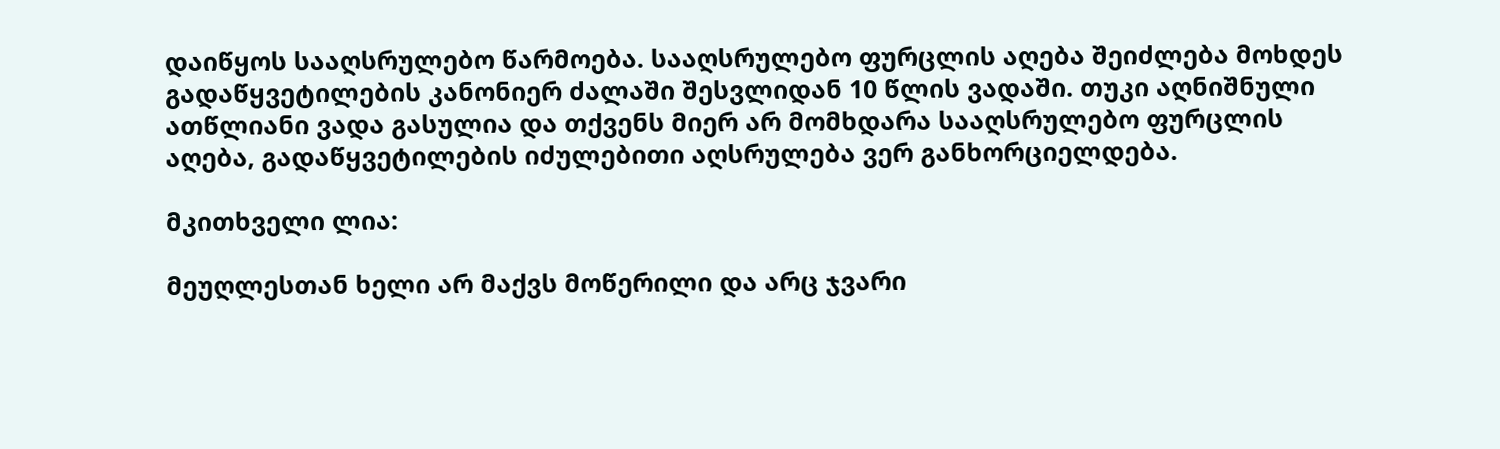დაიწყოს სააღსრულებო წარმოება. სააღსრულებო ფურცლის აღება შეიძლება მოხდეს გადაწყვეტილების კანონიერ ძალაში შესვლიდან 10 წლის ვადაში. თუკი აღნიშნული ათწლიანი ვადა გასულია და თქვენს მიერ არ მომხდარა სააღსრულებო ფურცლის აღება, გადაწყვეტილების იძულებითი აღსრულება ვერ განხორციელდება.

მკითხველი ლია:

მეუღლესთან ხელი არ მაქვს მოწერილი და არც ჯვარი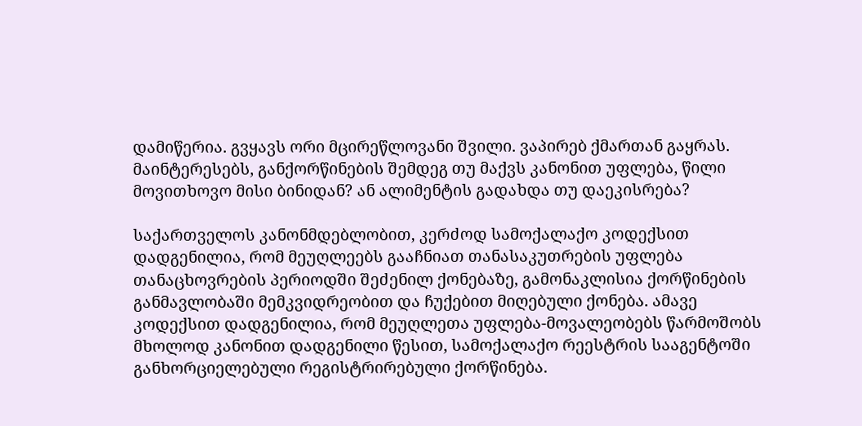დამიწერია. გვყავს ორი მცირეწლოვანი შვილი. ვაპირებ ქმართან გაყრას. მაინტერესებს, განქორწინების შემდეგ თუ მაქვს კანონით უფლება, წილი მოვითხოვო მისი ბინიდან? ან ალიმენტის გადახდა თუ დაეკისრება?

საქართველოს კანონმდებლობით, კერძოდ სამოქალაქო კოდექსით დადგენილია, რომ მეუღლეებს გააჩნიათ თანასაკუთრების უფლება თანაცხოვრების პერიოდში შეძენილ ქონებაზე, გამონაკლისია ქორწინების განმავლობაში მემკვიდრეობით და ჩუქებით მიღებული ქონება. ამავე კოდექსით დადგენილია, რომ მეუღლეთა უფლება-მოვალეობებს წარმოშობს მხოლოდ კანონით დადგენილი წესით, სამოქალაქო რეესტრის სააგენტოში განხორციელებული რეგისტრირებული ქორწინება.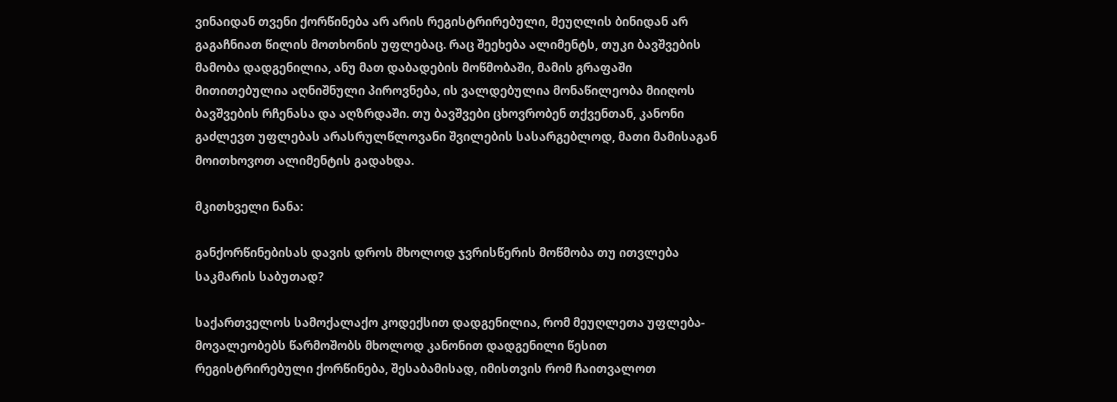ვინაიდან თვენი ქორწინება არ არის რეგისტრირებული, მეუღლის ბინიდან არ გაგაჩნიათ წილის მოთხონის უფლებაც. რაც შეეხება ალიმენტს, თუკი ბავშვების მამობა დადგენილია, ანუ მათ დაბადების მოწმობაში, მამის გრაფაში მითითებულია აღნიშნული პიროვნება, ის ვალდებულია მონაწილეობა მიიღოს ბავშვების რჩენასა და აღზრდაში. თუ ბავშვები ცხოვრობენ თქვენთან, კანონი გაძლევთ უფლებას არასრულწლოვანი შვილების სასარგებლოდ, მათი მამისაგან მოითხოვოთ ალიმენტის გადახდა.

მკითხველი ნანა:

განქორწინებისას დავის დროს მხოლოდ ჯვრისწერის მოწმობა თუ ითვლება საკმარის საბუთად?

საქართველოს სამოქალაქო კოდექსით დადგენილია, რომ მეუღლეთა უფლება-მოვალეობებს წარმოშობს მხოლოდ კანონით დადგენილი წესით რეგისტრირებული ქორწინება, შესაბამისად, იმისთვის რომ ჩაითვალოთ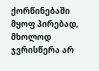ქორწინებაში მყოფ პირებად, მხოლოდ ჯვრისწერა არ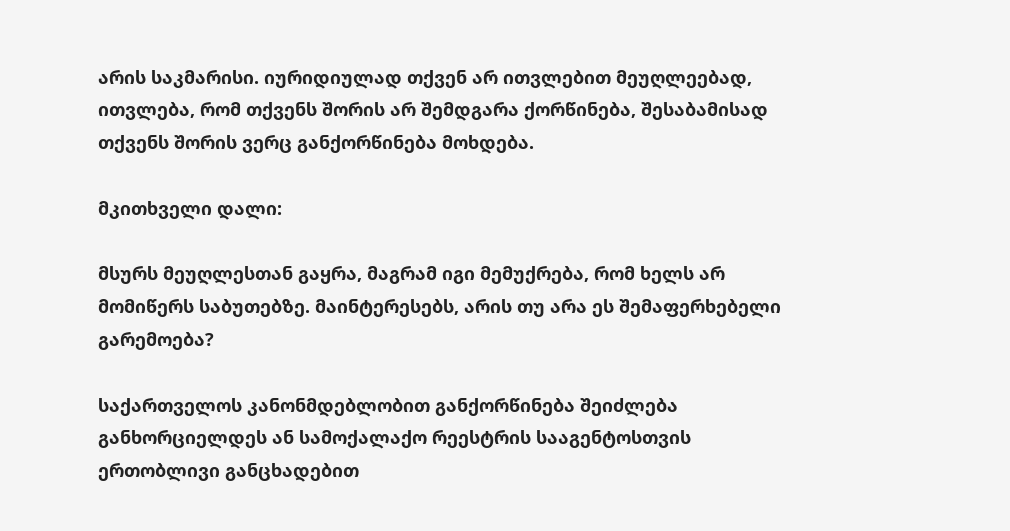არის საკმარისი. იურიდიულად თქვენ არ ითვლებით მეუღლეებად, ითვლება, რომ თქვენს შორის არ შემდგარა ქორწინება, შესაბამისად თქვენს შორის ვერც განქორწინება მოხდება.

მკითხველი დალი:

მსურს მეუღლესთან გაყრა, მაგრამ იგი მემუქრება, რომ ხელს არ მომიწერს საბუთებზე. მაინტერესებს, არის თუ არა ეს შემაფერხებელი გარემოება?

საქართველოს კანონმდებლობით განქორწინება შეიძლება განხორციელდეს ან სამოქალაქო რეესტრის სააგენტოსთვის ერთობლივი განცხადებით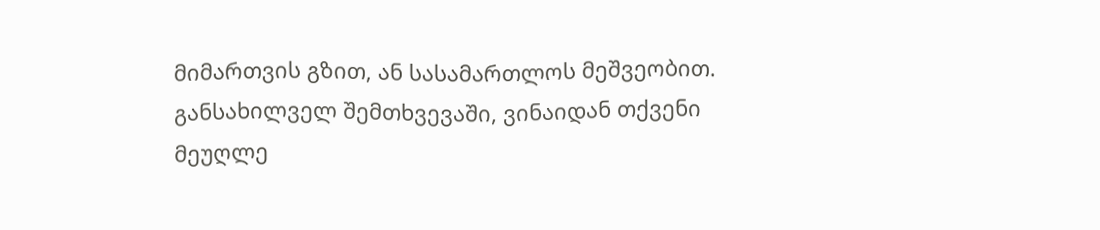მიმართვის გზით, ან სასამართლოს მეშვეობით. განსახილველ შემთხვევაში, ვინაიდან თქვენი მეუღლე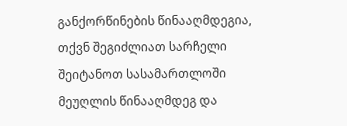განქორწინების წინააღმდეგია, თქვნ შეგიძლიათ სარჩელი შეიტანოთ სასამართლოში მეუღლის წინააღმდეგ და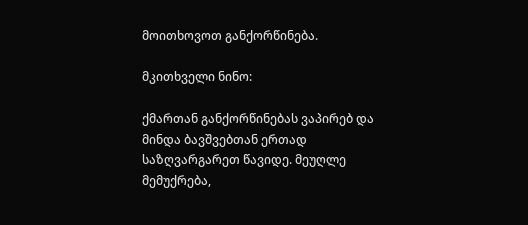მოითხოვოთ განქორწინება.

მკითხველი ნინო:

ქმართან განქორწინებას ვაპირებ და მინდა ბავშვებთან ერთად საზღვარგარეთ წავიდე. მეუღლე მემუქრება,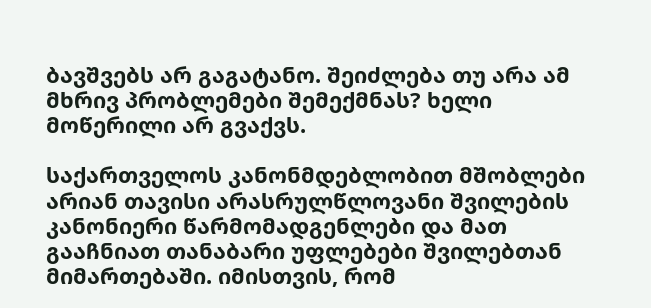ბავშვებს არ გაგატანო. შეიძლება თუ არა ამ მხრივ პრობლემები შემექმნას? ხელი მოწერილი არ გვაქვს.

საქართველოს კანონმდებლობით მშობლები არიან თავისი არასრულწლოვანი შვილების კანონიერი წარმომადგენლები და მათ გააჩნიათ თანაბარი უფლებები შვილებთან მიმართებაში. იმისთვის, რომ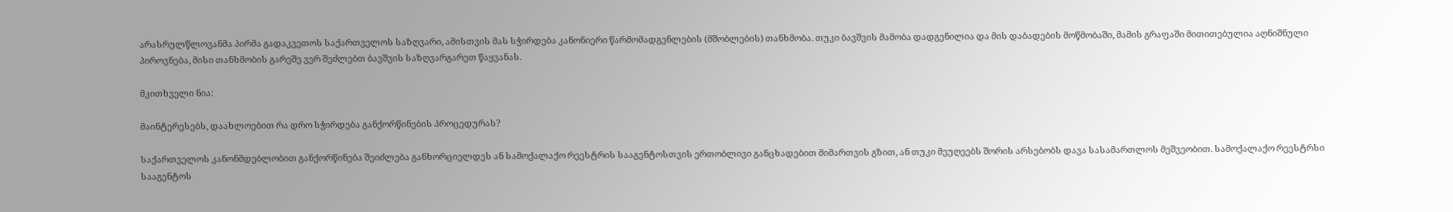არასრულწლოვანმა პირმა გადაკვეთოს საქართველოს საზღვარი, ამისთვის მას სჭირდება კანონიერი წარმომადგენლების (მშობლების) თანხმობა. თუკი ბავშვის მამობა დადგენილია და მის დაბადების მოწმობაში, მამის გრაფაში მითითებულია აღნიშნული პიროვნება, მისი თანხმობის გარეშე ვერ შეძლებთ ბავშვის საზღვარგარეთ წაყვანას.

მკითხველი ნია:

მაინტერესებს, დაახლოებით რა დრო სჭირდება განქორწინების პროცედურას?

საქართველოს კანონმდებლობით განქორწინება შეიძლება განხორციელდეს ან სამოქალაქო რეესტრის სააგენტოსთვის ერთობლივი განცხადებით მიმართვის გზით, ან თუკი მეუღეებს შორის არსებობს დავა სასამართლოს მეშვეობით. სამოქალაქო რეესტრსი სააგენტოს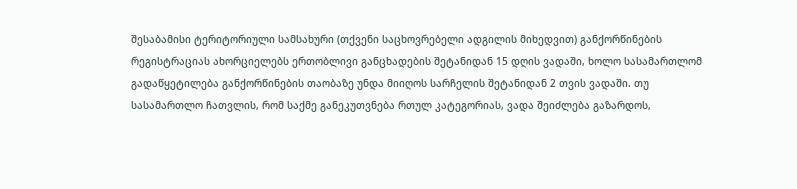შესაბამისი ტერიტორიული სამსახური (თქვენი საცხოვრებელი ადგილის მიხედვით) განქორწინების რეგისტრაციას ახორციელებს ერთობლივი განცხადების შეტანიდან 15 დღის ვადაში, ხოლო სასამართლომ გადაწყეტილება განქორწინების თაობაზე უნდა მიიღოს სარჩელის შეტანიდან 2 თვის ვადაში. თუ სასამართლო ჩათვლის, რომ საქმე განეკუთვნება რთულ კატეგორიას, ვადა შეიძლება გაზარდოს,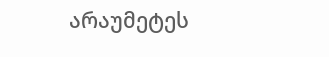არაუმეტეს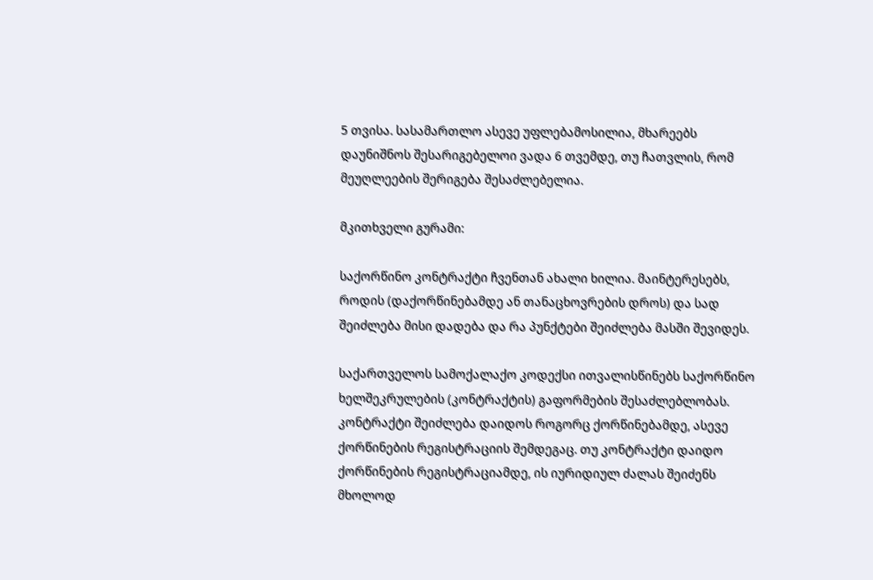5 თვისა. სასამართლო ასევე უფლებამოსილია, მხარეებს დაუნიშნოს შესარიგებელოი ვადა 6 თვემდე, თუ ჩათვლის, რომ მეუღლეების შერიგება შესაძლებელია.

მკითხველი გურამი:

საქორწინო კონტრაქტი ჩვენთან ახალი ხილია. მაინტერესებს, როდის (დაქორწინებამდე ან თანაცხოვრების დროს) და სად შეიძლება მისი დადება და რა პუნქტები შეიძლება მასში შევიდეს.

საქართველოს სამოქალაქო კოდექსი ითვალისწინებს საქორწინო ხელშეკრულების (კონტრაქტის) გაფორმების შესაძლებლობას. კონტრაქტი შეიძლება დაიდოს როგორც ქორწინებამდე, ასევე ქორწინების რეგისტრაციის შემდეგაც. თუ კონტრაქტი დაიდო ქორწინების რეგისტრაციამდე, ის იურიდიულ ძალას შეიძენს მხოლოდ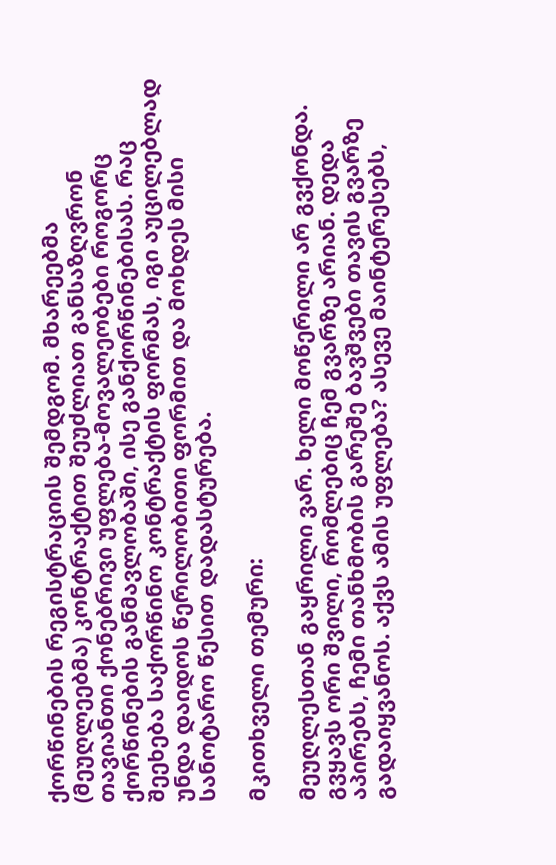ქორწინების რეგისტრაციის შემდგომ. მხარეებმა (მეუღლეებმა) კონტრაქტით შეუძლიათ განსაზღვრონ თავიანთი ქონებრივი უფლება-მოვალეობები როგორც ქორწინების განმავლობაში, ისე განქორწინებისას. რაც შეეხება საქორწინო კონტრაქტის ფორმას, იგი აუცილებლად უნდა დაიდოს წერილობითი ფორმით და მოხდეს მისი სანოტარო წესით დადასტურება.

მკითხველი თემური:

მეუღლესთან გაყრილი ვარ. ხელი მოწერილი არ გვქონდა. გვყავს ორი შვილი, რომლებიც ჩემ გვარზე არიან. დედა აპირებს, ჩემი თანხმობის გარეშე ბავშვები თავის გვარზე გადაიყვანოს. აქვს ამის უფლება? ასევე მაინტერესებს,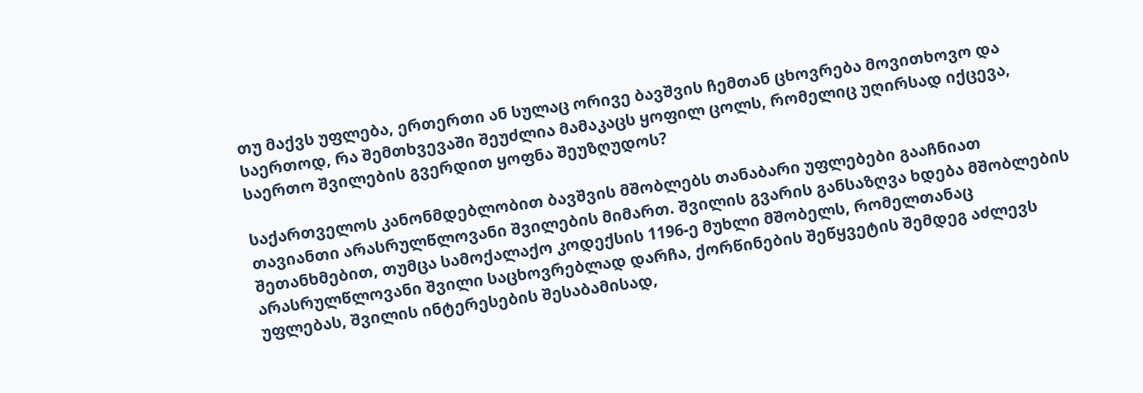თუ მაქვს უფლება, ერთერთი ან სულაც ორივე ბავშვის ჩემთან ცხოვრება მოვითხოვო და საერთოდ, რა შემთხვევაში შეუძლია მამაკაცს ყოფილ ცოლს, რომელიც უღირსად იქცევა, საერთო შვილების გვერდით ყოფნა შეუზღუდოს?

საქართველოს კანონმდებლობით ბავშვის მშობლებს თანაბარი უფლებები გააჩნიათ თავიანთი არასრულწლოვანი შვილების მიმართ. შვილის გვარის განსაზღვა ხდება მშობლების შეთანხმებით, თუმცა სამოქალაქო კოდექსის 1196-ე მუხლი მშობელს, რომელთანაც არასრულწლოვანი შვილი საცხოვრებლად დარჩა, ქორწინების შეწყვეტის შემდეგ აძლევს უფლებას, შვილის ინტერესების შესაბამისად,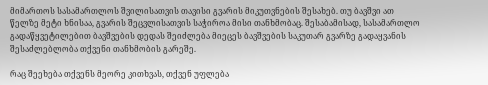მიმართოს სასამართლოს შვილისათვის თავისი გვარის მიკუთვნების შესახებ. თუ ბავშვი ათ წელზე მეტი ხნისაა, გვარის შეცვლისათვის საჭიროა მისი თანხმობაც. შესაბამისად, სასამართლო გადაწყვეტილებით ბავშვების დედას შეიძლება მიეცეს ბავშვების საკუთარ გვარზე გადაყვანის შესაძლებლობა თქვენი თანხმობის გარეშე.

რაც შეეხება თქვენს მეორე კითხვას, თქვენ უფლება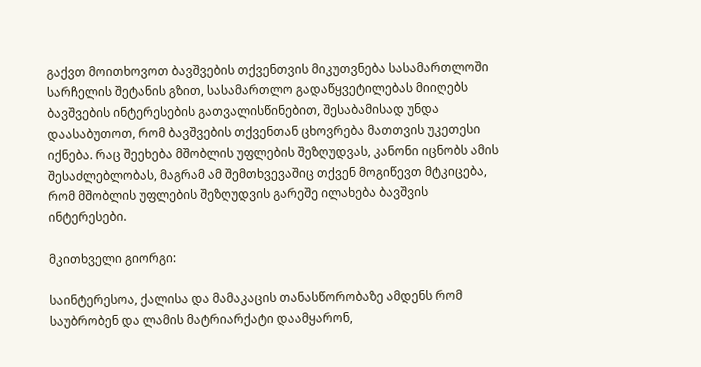გაქვთ მოითხოვოთ ბავშვების თქვენთვის მიკუთვნება სასამართლოში სარჩელის შეტანის გზით, სასამართლო გადაწყვეტილებას მიიღებს ბავშვების ინტერესების გათვალისწინებით, შესაბამისად უნდა დაასაბუთოთ, რომ ბავშვების თქვენთან ცხოვრება მათთვის უკეთესი იქნება. რაც შეეხება მშობლის უფლების შეზღუდვას, კანონი იცნობს ამის შესაძლებლობას, მაგრამ ამ შემთხვევაშიც თქვენ მოგიწევთ მტკიცება, რომ მშობლის უფლების შეზღუდვის გარეშე ილახება ბავშვის ინტერესები.

მკითხველი გიორგი:

საინტერესოა, ქალისა და მამაკაცის თანასწორობაზე ამდენს რომ საუბრობენ და ლამის მატრიარქატი დაამყარონ,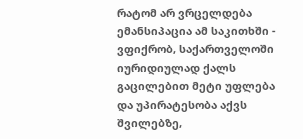რატომ არ ვრცელდება ემანსიპაცია ამ საკითხში - ვფიქრობ, საქართველოში იურიდიულად ქალს გაცილებით მეტი უფლება და უპირატესობა აქვს შვილებზე,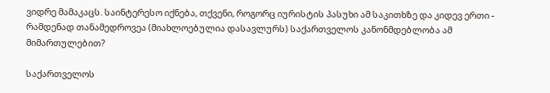ვიდრე მამაკაცს. საინტერესო იქნება, თქვენი, როგორც იურისტის პასუხი ამ საკითხზე და კიდევ ერთი - რამდენად თანამედროვეა (მიახლოებულია დასავლურს) საქართველოს კანონმდებლობა ამ მიმართულებით?

საქართველოს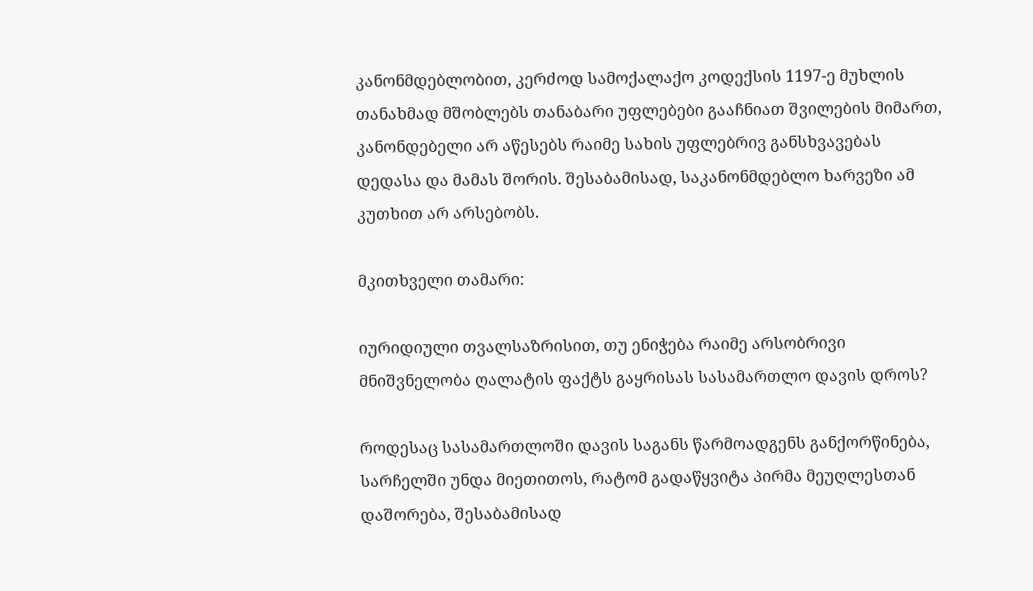კანონმდებლობით, კერძოდ სამოქალაქო კოდექსის 1197-ე მუხლის თანახმად მშობლებს თანაბარი უფლებები გააჩნიათ შვილების მიმართ, კანონდებელი არ აწესებს რაიმე სახის უფლებრივ განსხვავებას დედასა და მამას შორის. შესაბამისად, საკანონმდებლო ხარვეზი ამ კუთხით არ არსებობს.

მკითხველი თამარი:

იურიდიული თვალსაზრისით, თუ ენიჭება რაიმე არსობრივი მნიშვნელობა ღალატის ფაქტს გაყრისას სასამართლო დავის დროს?

როდესაც სასამართლოში დავის საგანს წარმოადგენს განქორწინება, სარჩელში უნდა მიეთითოს, რატომ გადაწყვიტა პირმა მეუღლესთან დაშორება, შესაბამისად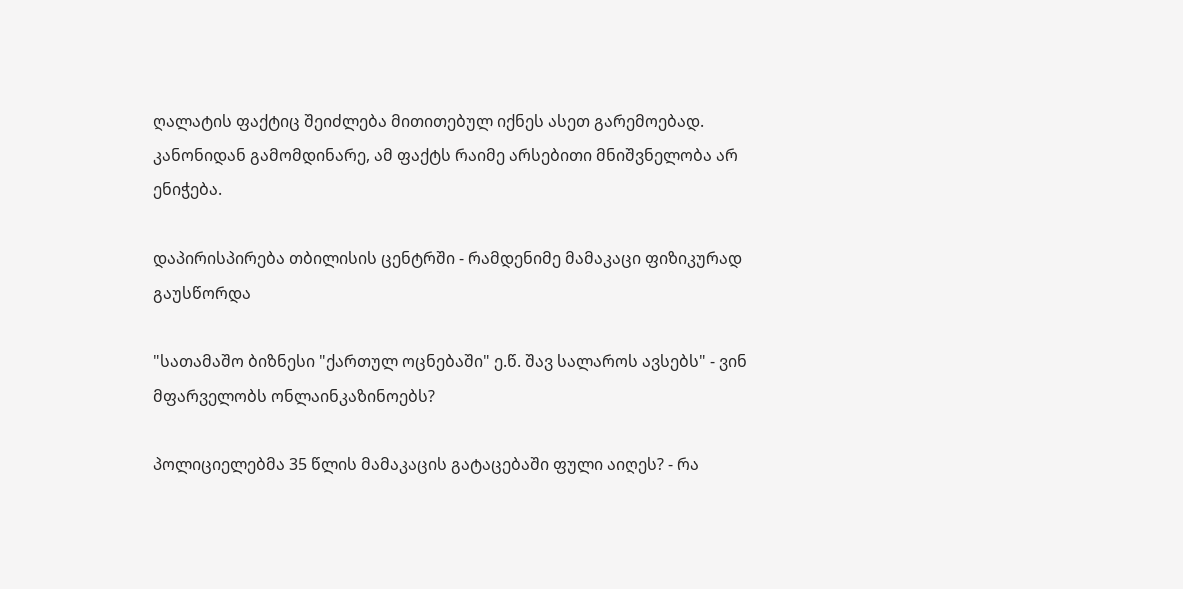ღალატის ფაქტიც შეიძლება მითითებულ იქნეს ასეთ გარემოებად. კანონიდან გამომდინარე, ამ ფაქტს რაიმე არსებითი მნიშვნელობა არ ენიჭება.

დაპირისპირება თბილისის ცენტრში - რამდენიმე მამაკაცი ფიზიკურად გაუსწორდა

"სათამაშო ბიზნესი "ქართულ ოცნებაში" ე.წ. შავ სალაროს ავსებს" - ვინ მფარველობს ონლაინკაზინოებს?

პოლიციელებმა 35 წლის მამაკაცის გატაცებაში ფული აიღეს? - რა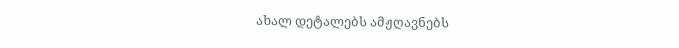ახალ დეტალებს ამჟღავნებს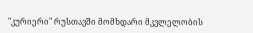"კურიერი" რუსთავში მომხდარი მკვლელობის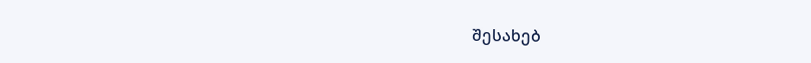შესახებ